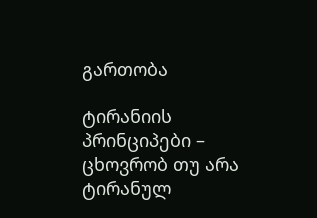გართობა

ტირანიის პრინციპები – ცხოვრობ თუ არა ტირანულ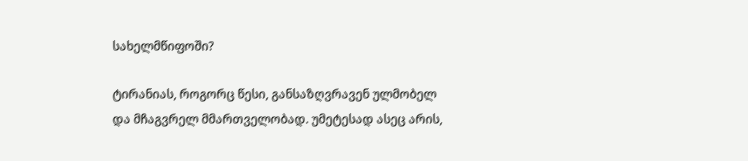სახელმწიფოში?

ტირანიას, როგორც წესი, განსაზღვრავენ ულმობელ და მჩაგვრელ მმართველობად. უმეტესად ასეც არის,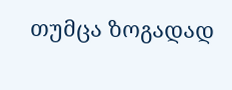თუმცა ზოგადად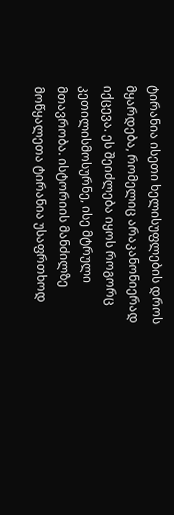ტირანია ისეთი ხელისუფლების დროს მყარდება, რომელიც არაკანონიერად იქცევა. ეს შეიძლება იყოს როგორც კეთილისმოსურნე, ისე მტრული მთავრობა. ისტორიის მანძილზე მოწყალეთა ტირანია უსაფრთხოდ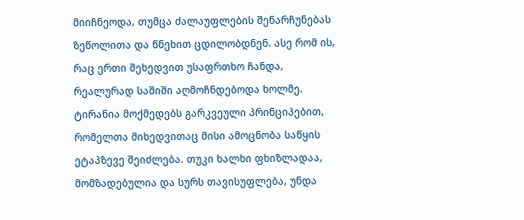მიიჩნეოდა, თუმცა ძალაუფლების შენარჩუნებას ზეწოლითა და წნეხით ცდილობდნენ. ასე რომ ის, რაც ერთი შეხედვით უსაფრთხო ჩანდა, რეალურად საშიში აღმოჩნდებოდა ხოლმე. ტირანია მოქმედებს გარკვეული პრინციპებით, რომელთა მიხედვითაც მისი ამოცნობა საწყის ეტაპზევე შეიძლება. თუკი ხალხი ფხიზლადაა, მომზადებულია და სურს თავისუფლება, უნდა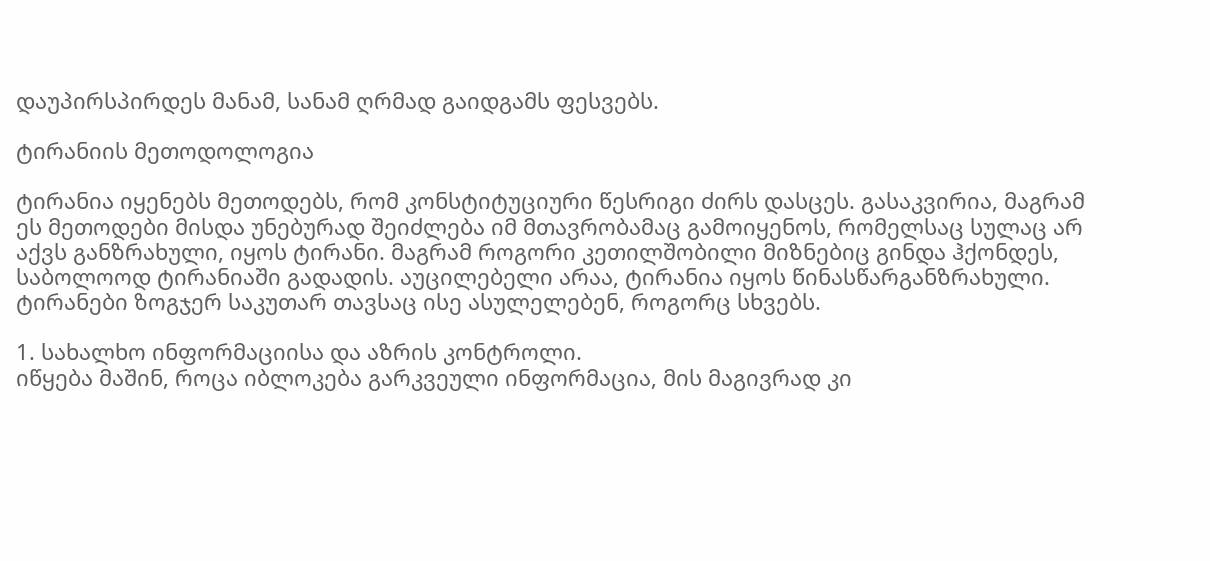დაუპირსპირდეს მანამ, სანამ ღრმად გაიდგამს ფესვებს.

ტირანიის მეთოდოლოგია

ტირანია იყენებს მეთოდებს, რომ კონსტიტუციური წესრიგი ძირს დასცეს. გასაკვირია, მაგრამ ეს მეთოდები მისდა უნებურად შეიძლება იმ მთავრობამაც გამოიყენოს, რომელსაც სულაც არ აქვს განზრახული, იყოს ტირანი. მაგრამ როგორი კეთილშობილი მიზნებიც გინდა ჰქონდეს, საბოლოოდ ტირანიაში გადადის. აუცილებელი არაა, ტირანია იყოს წინასწარგანზრახული. ტირანები ზოგჯერ საკუთარ თავსაც ისე ასულელებენ, როგორც სხვებს.

1. სახალხო ინფორმაციისა და აზრის კონტროლი.
იწყება მაშინ, როცა იბლოკება გარკვეული ინფორმაცია, მის მაგივრად კი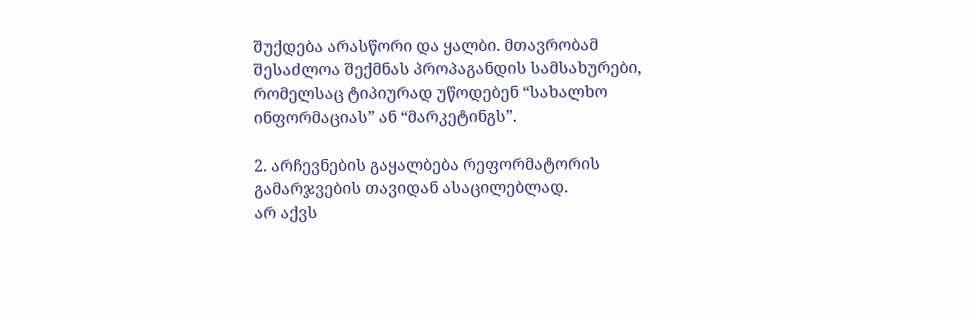შუქდება არასწორი და ყალბი. მთავრობამ შესაძლოა შექმნას პროპაგანდის სამსახურები, რომელსაც ტიპიურად უწოდებენ “სახალხო ინფორმაციას” ან “მარკეტინგს”.

2. არჩევნების გაყალბება რეფორმატორის გამარჯვების თავიდან ასაცილებლად.
არ აქვს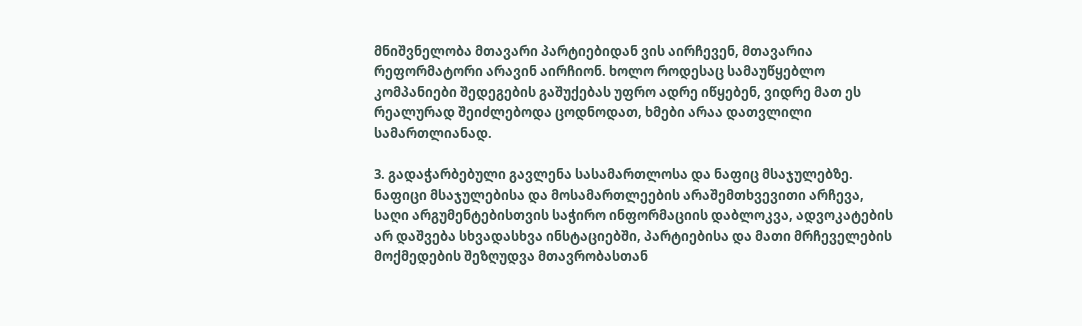მნიშვნელობა მთავარი პარტიებიდან ვის აირჩევენ, მთავარია რეფორმატორი არავინ აირჩიონ. ხოლო როდესაც სამაუწყებლო კომპანიები შედეგების გაშუქებას უფრო ადრე იწყებენ, ვიდრე მათ ეს რეალურად შეიძლებოდა ცოდნოდათ, ხმები არაა დათვლილი სამართლიანად.

3. გადაჭარბებული გავლენა სასამართლოსა და ნაფიც მსაჯულებზე.
ნაფიცი მსაჯულებისა და მოსამართლეების არაშემთხვევითი არჩევა, საღი არგუმენტებისთვის საჭირო ინფორმაციის დაბლოკვა, ადვოკატების არ დაშვება სხვადასხვა ინსტაციებში, პარტიებისა და მათი მრჩეველების მოქმედების შეზღუდვა მთავრობასთან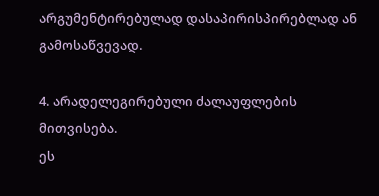არგუმენტირებულად დასაპირისპირებლად ან გამოსაწვევად.

4. არადელეგირებული ძალაუფლების მითვისება.
ეს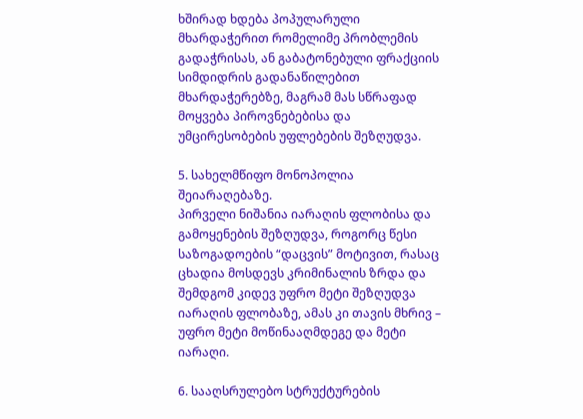ხშირად ხდება პოპულარული მხარდაჭერით რომელიმე პრობლემის გადაჭრისას, ან გაბატონებული ფრაქციის სიმდიდრის გადანაწილებით მხარდაჭერებზე, მაგრამ მას სწრაფად მოყვება პიროვნებებისა და უმცირესობების უფლებების შეზღუდვა.

5. სახელმწიფო მონოპოლია შეიარაღებაზე.
პირველი ნიშანია იარაღის ფლობისა და გამოყენების შეზღუდვა, როგორც წესი საზოგადოების “დაცვის” მოტივით, რასაც ცხადია მოსდევს კრიმინალის ზრდა და შემდგომ კიდევ უფრო მეტი შეზღუდვა იარაღის ფლობაზე, ამას კი თავის მხრივ – უფრო მეტი მოწინააღმდეგე და მეტი იარაღი.

6. სააღსრულებო სტრუქტურების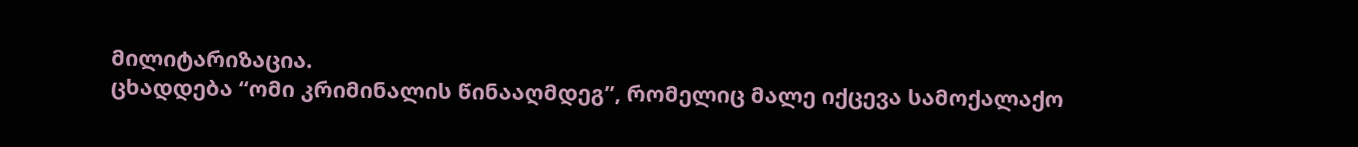მილიტარიზაცია.
ცხადდება “ომი კრიმინალის წინააღმდეგ”, რომელიც მალე იქცევა სამოქალაქო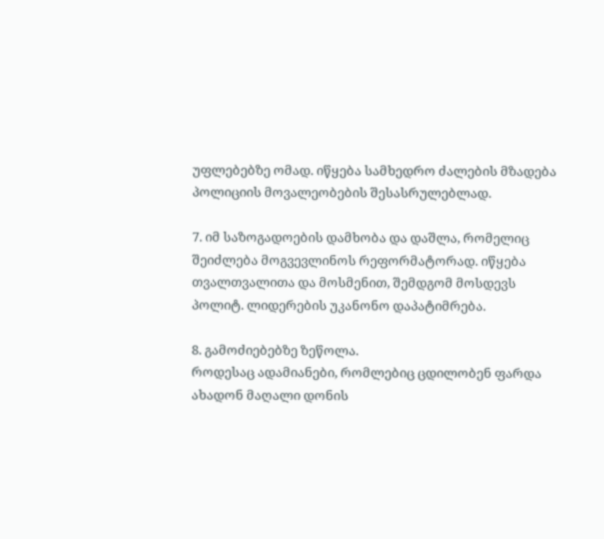უფლებებზე ომად. იწყება სამხედრო ძალების მზადება პოლიციის მოვალეობების შესასრულებლად.

7. იმ საზოგადოების დამხობა და დაშლა, რომელიც შეიძლება მოგვევლინოს რეფორმატორად. იწყება თვალთვალითა და მოსმენით, შემდგომ მოსდევს პოლიტ. ლიდერების უკანონო დაპატიმრება.

8. გამოძიებებზე ზეწოლა.
როდესაც ადამიანები, რომლებიც ცდილობენ ფარდა ახადონ მაღალი დონის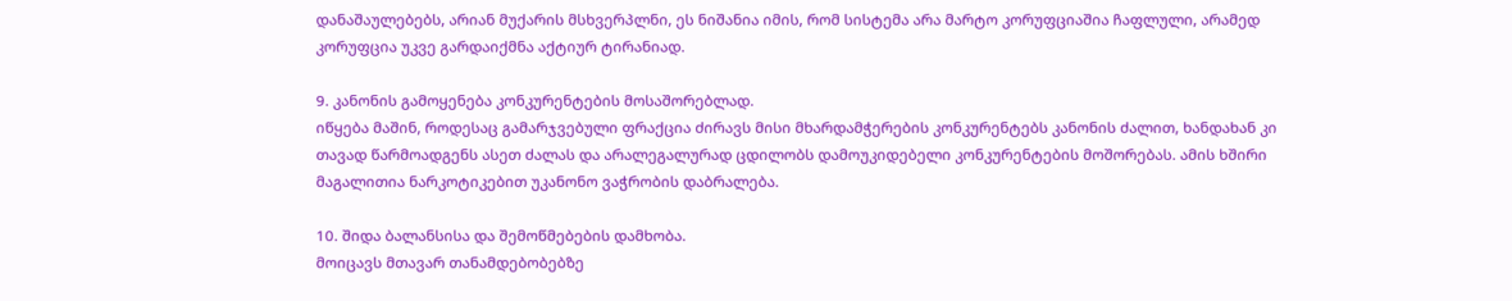დანაშაულებებს, არიან მუქარის მსხვერპლნი, ეს ნიშანია იმის, რომ სისტემა არა მარტო კორუფციაშია ჩაფლული, არამედ კორუფცია უკვე გარდაიქმნა აქტიურ ტირანიად.

9. კანონის გამოყენება კონკურენტების მოსაშორებლად.
იწყება მაშინ, როდესაც გამარჯვებული ფრაქცია ძირავს მისი მხარდამჭერების კონკურენტებს კანონის ძალით, ხანდახან კი თავად წარმოადგენს ასეთ ძალას და არალეგალურად ცდილობს დამოუკიდებელი კონკურენტების მოშორებას. ამის ხშირი მაგალითია ნარკოტიკებით უკანონო ვაჭრობის დაბრალება.

10. შიდა ბალანსისა და შემოწმებების დამხობა.
მოიცავს მთავარ თანამდებობებზე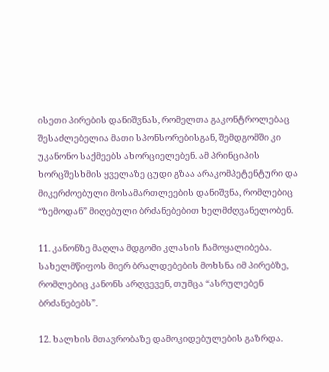ისეთი პირების დანიშვნას, რომელთა გაკონტროლებაც შესაძლებელია მათი სპონსორებისგან, შემდგომში კი უკანონო საქმეებს ახორციელებენ. ამ პრინციპის ხორცშესხმის ყველაზე ცუდი გზაა არაკომპეტენტური და მიკერძოებული მოსამართლეების დანიშვნა, რომლებიც “ზემოდან” მიღებული ბრძანებებით ხელმძღვანელობენ.

11. კანონზე მაღლა მდგომი კლასის ჩამოყალიბება.
სახელმწიფოს მიერ ბრალდებების მოხსნა იმ პირებზე, რომლებიც კანონს არღვევენ, თუმცა “ასრულებენ ბრძანებებს”.

12. ხალხის მთავრობაზე დამოკიდებულების გაზრდა.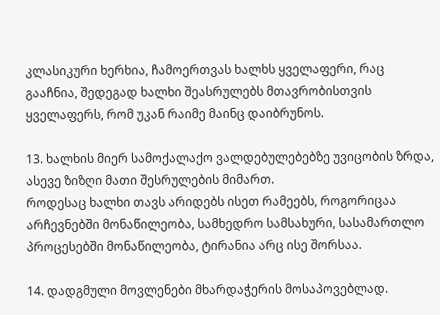კლასიკური ხერხია, ჩამოერთვას ხალხს ყველაფერი, რაც გააჩნია, შედეგად ხალხი შეასრულებს მთავრობისთვის ყველაფერს, რომ უკან რაიმე მაინც დაიბრუნოს.

13. ხალხის მიერ სამოქალაქო ვალდებულებებზე უვიცობის ზრდა, ასევე ზიზღი მათი შესრულების მიმართ.
როდესაც ხალხი თავს არიდებს ისეთ რამეებს, როგორიცაა არჩევნებში მონაწილეობა, სამხედრო სამსახური, სასამართლო პროცესებში მონაწილეობა, ტირანია არც ისე შორსაა.

14. დადგმული მოვლენები მხარდაჭერის მოსაპოვებლად.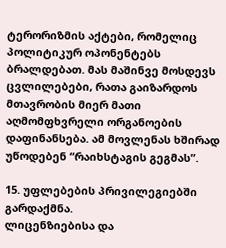ტერორიზმის აქტები, რომელიც პოლიტიკურ ოპონენტებს ბრალდებათ. მას მაშინვე მოსდევს ცვლილებები, რათა გაიზარდოს მთავრობის მიერ მათი აღმომფხვრელი ორგანოების დაფინანსება. ამ მოვლენას ხშირად უწოდებენ “რაიხსტაგის გეგმას”.

15. უფლებების პრივილეგიებში გარდაქმნა.
ლიცენზიებისა და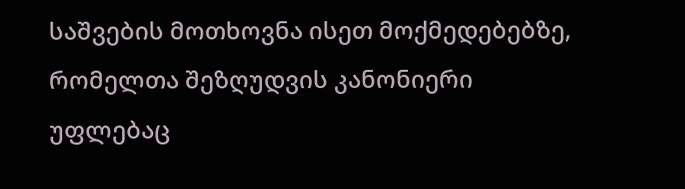საშვების მოთხოვნა ისეთ მოქმედებებზე, რომელთა შეზღუდვის კანონიერი უფლებაც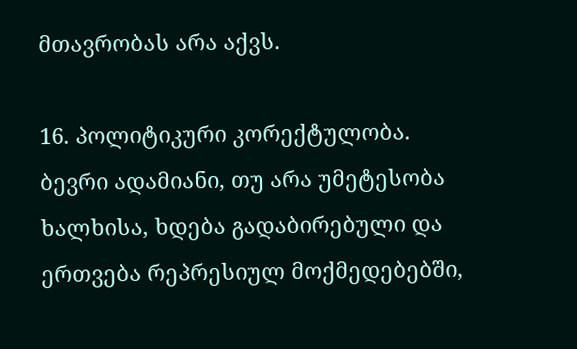მთავრობას არა აქვს.

16. პოლიტიკური კორექტულობა.
ბევრი ადამიანი, თუ არა უმეტესობა ხალხისა, ხდება გადაბირებული და ერთვება რეპრესიულ მოქმედებებში,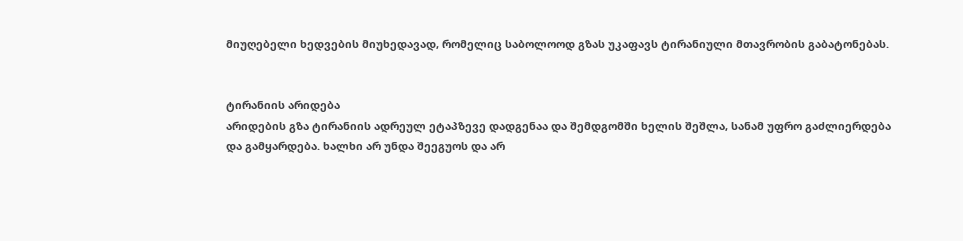მიუღებელი ხედვების მიუხედავად, რომელიც საბოლოოდ გზას უკაფავს ტირანიული მთავრობის გაბატონებას.


ტირანიის არიდება
არიდების გზა ტირანიის ადრეულ ეტაპზევე დადგენაა და შემდგომში ხელის შეშლა, სანამ უფრო გაძლიერდება და გამყარდება. ხალხი არ უნდა შეეგუოს და არ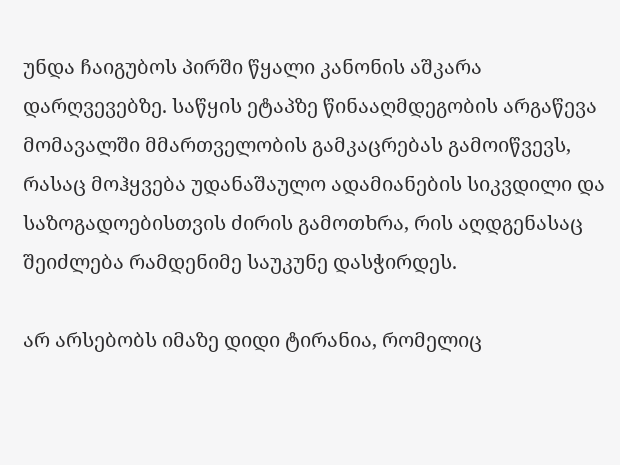უნდა ჩაიგუბოს პირში წყალი კანონის აშკარა დარღვევებზე. საწყის ეტაპზე წინააღმდეგობის არგაწევა მომავალში მმართველობის გამკაცრებას გამოიწვევს, რასაც მოჰყვება უდანაშაულო ადამიანების სიკვდილი და საზოგადოებისთვის ძირის გამოთხრა, რის აღდგენასაც შეიძლება რამდენიმე საუკუნე დასჭირდეს.

არ არსებობს იმაზე დიდი ტირანია, რომელიც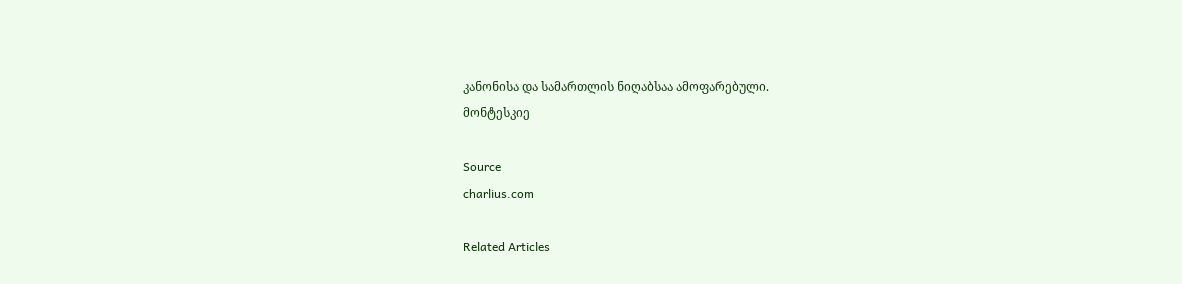კანონისა და სამართლის ნიღაბსაა ამოფარებული.
მონტესკიე

Source
charlius.com

Related Articles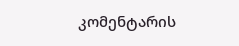კომენტარის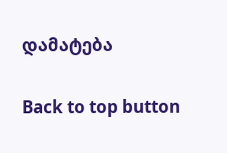დამატება

Back to top button